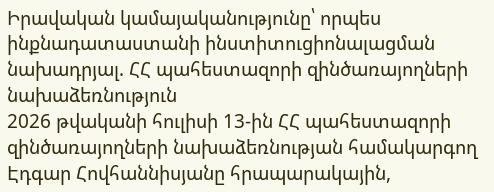Իրավական կամայականությունը՝ որպես ինքնադատաստանի ինստիտուցիոնալացման նախադրյալ. ՀՀ պահեստազորի զինծառայողների նախաձեռնություն
2026 թվականի հուլիսի 13-ին ՀՀ պահեստազորի զինծառայողների նախաձեռնության համակարգող Էդգար Հովհաննիսյանը հրապարակային,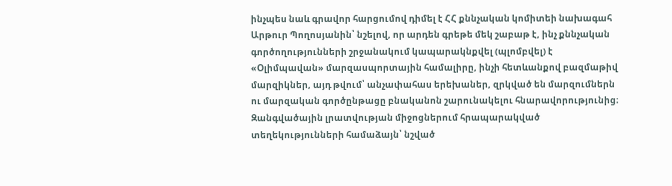ինչպես նաև գրավոր հարցումով դիմել է ՀՀ քննչական կոմիտեի նախագահ Արթուր Պողոսյանին՝ նշելով, որ արդեն գրեթե մեկ շաբաթ է, ինչ քննչական գործողությունների շրջանակում կապարակնքվել (պլոմբվել) է «Օլիմպավան» մարզասպորտային համալիրը, ինչի հետևանքով բազմաթիվ մարզիկներ, այդ թվում՝ անչափահաս երեխաներ, զրկված են մարզումներն ու մարզական գործընթացը բնականոն շարունակելու հնարավորությունից։
Զանգվածային լրատվության միջոցներում հրապարակված տեղեկությունների համաձայն՝ նշված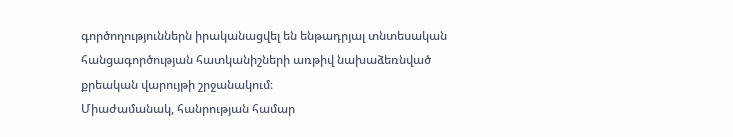գործողություններն իրականացվել են ենթադրյալ տնտեսական հանցագործության հատկանիշների առթիվ նախաձեռնված քրեական վարույթի շրջանակում։
Միաժամանակ, հանրության համար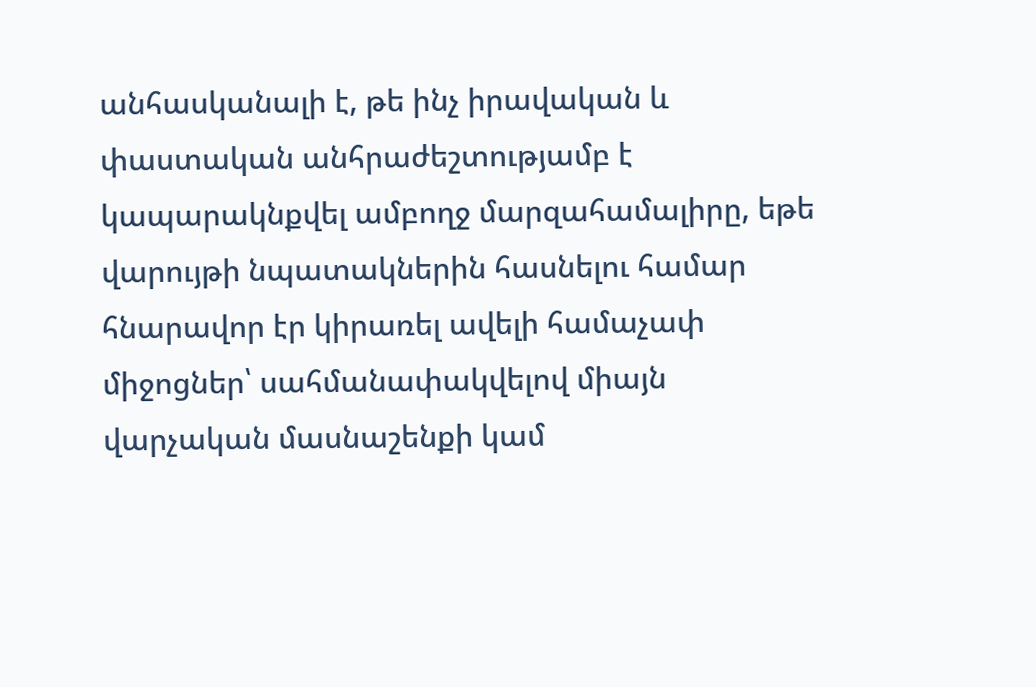անհասկանալի է, թե ինչ իրավական և փաստական անհրաժեշտությամբ է կապարակնքվել ամբողջ մարզահամալիրը, եթե վարույթի նպատակներին հասնելու համար հնարավոր էր կիրառել ավելի համաչափ միջոցներ՝ սահմանափակվելով միայն վարչական մասնաշենքի կամ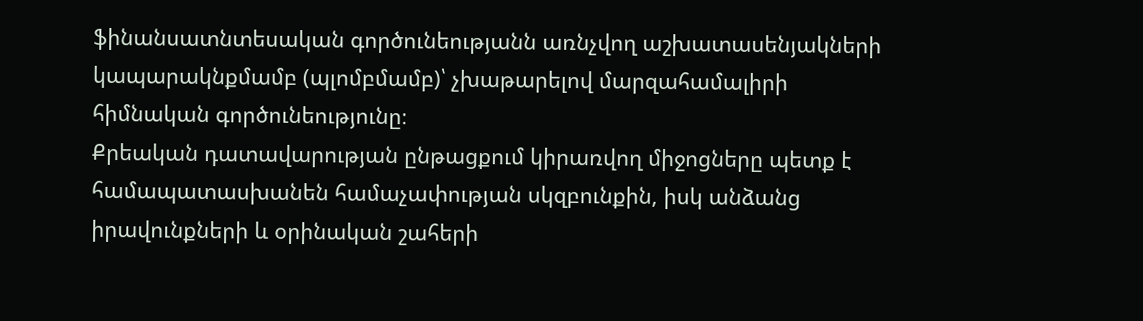ֆինանսատնտեսական գործունեությանն առնչվող աշխատասենյակների կապարակնքմամբ (պլոմբմամբ)՝ չխաթարելով մարզահամալիրի հիմնական գործունեությունը։
Քրեական դատավարության ընթացքում կիրառվող միջոցները պետք է համապատասխանեն համաչափության սկզբունքին, իսկ անձանց իրավունքների և օրինական շահերի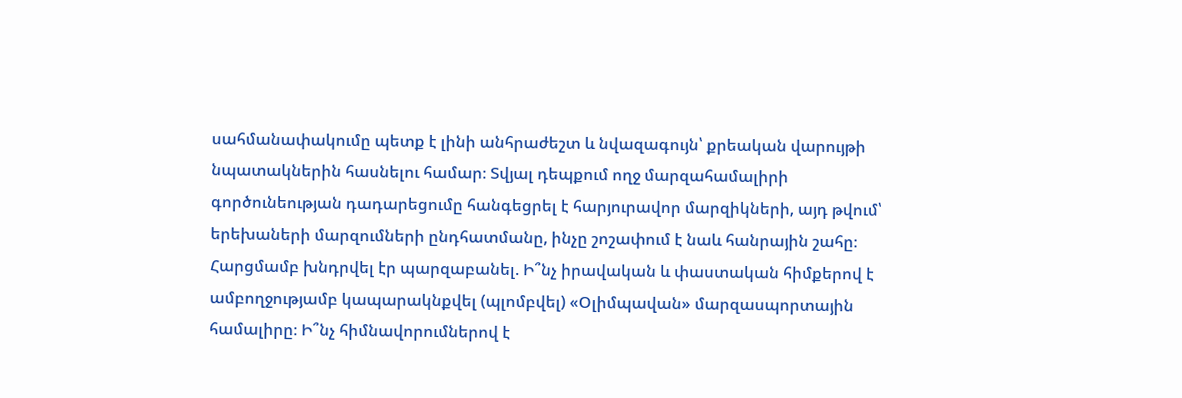սահմանափակումը պետք է լինի անհրաժեշտ և նվազագույն՝ քրեական վարույթի նպատակներին հասնելու համար։ Տվյալ դեպքում ողջ մարզահամալիրի գործունեության դադարեցումը հանգեցրել է հարյուրավոր մարզիկների, այդ թվում՝ երեխաների մարզումների ընդհատմանը, ինչը շոշափում է նաև հանրային շահը։
Հարցմամբ խնդրվել էր պարզաբանել. Ի՞նչ իրավական և փաստական հիմքերով է ամբողջությամբ կապարակնքվել (պլոմբվել) «Օլիմպավան» մարզասպորտային համալիրը։ Ի՞նչ հիմնավորումներով է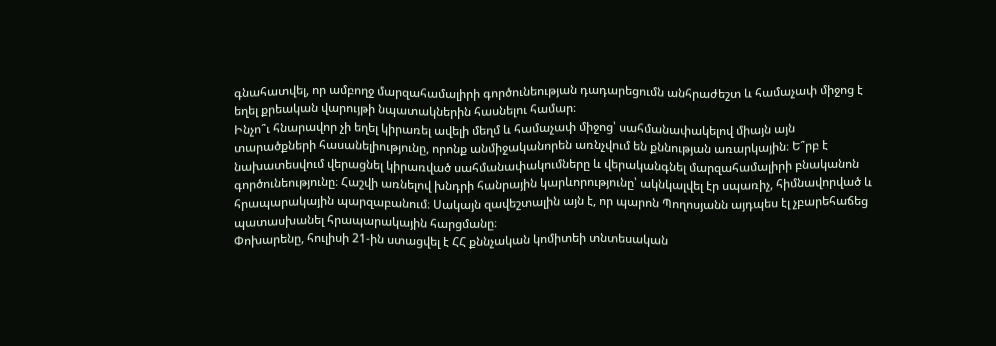գնահատվել, որ ամբողջ մարզահամալիրի գործունեության դադարեցումն անհրաժեշտ և համաչափ միջոց է եղել քրեական վարույթի նպատակներին հասնելու համար։
Ինչո՞ւ հնարավոր չի եղել կիրառել ավելի մեղմ և համաչափ միջոց՝ սահմանափակելով միայն այն տարածքների հասանելիությունը, որոնք անմիջականորեն առնչվում են քննության առարկային։ Ե՞րբ է նախատեսվում վերացնել կիրառված սահմանափակումները և վերականգնել մարզահամալիրի բնականոն գործունեությունը։ Հաշվի առնելով խնդրի հանրային կարևորությունը՝ ակնկալվել էր սպառիչ, հիմնավորված և հրապարակային պարզաբանում։ Սակայն զավեշտալին այն է, որ պարոն Պողոսյանն այդպես էլ չբարեհաճեց պատասխանել հրապարակային հարցմանը։
Փոխարենը, հուլիսի 21-ին ստացվել է ՀՀ քննչական կոմիտեի տնտեսական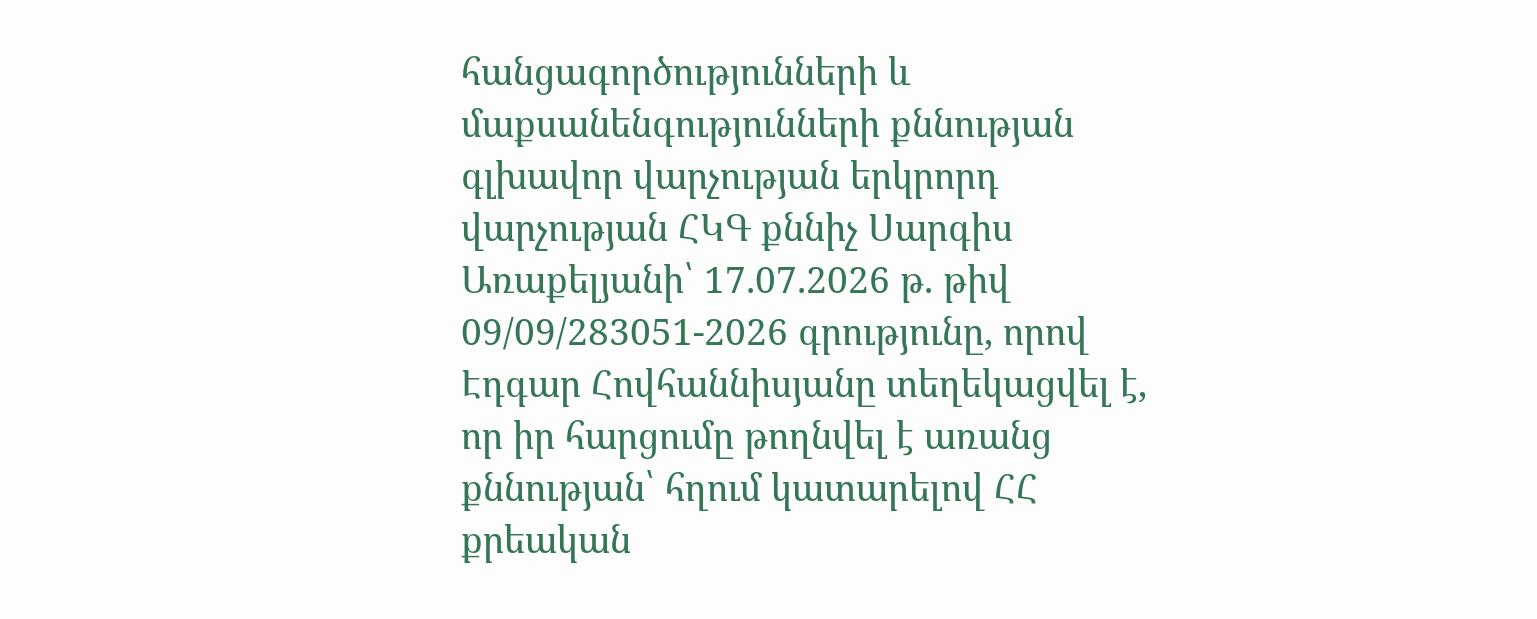հանցագործությունների և մաքսանենգությունների քննության գլխավոր վարչության երկրորդ վարչության ՀԿԳ քննիչ Սարգիս Առաքելյանի՝ 17.07.2026 թ. թիվ 09/09/283051-2026 գրությունը, որով Էդգար Հովհաննիսյանը տեղեկացվել է, որ իր հարցումը թողնվել է առանց քննության՝ հղում կատարելով ՀՀ քրեական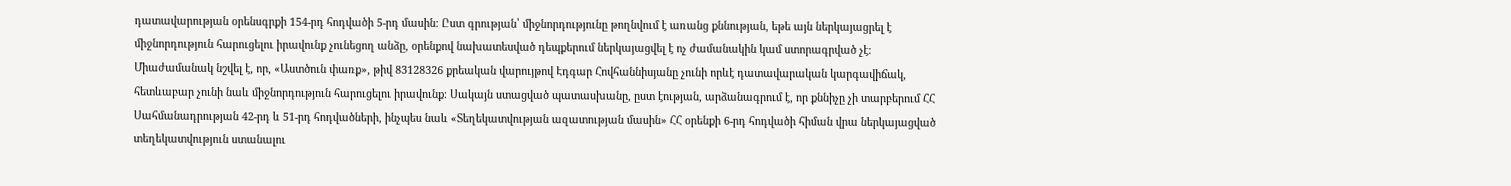դատավարության օրենսգրքի 154-րդ հոդվածի 5-րդ մասին։ Ըստ գրության՝ միջնորդությունը թողնվում է առանց քննության, եթե այն ներկայացրել է միջնորդություն հարուցելու իրավունք չունեցող անձը, օրենքով նախատեսված դեպքերում ներկայացվել է ոչ ժամանակին կամ ստորագրված չէ։ Միաժամանակ նշվել է, որ, «Աստծուն փառք», թիվ 83128326 քրեական վարույթով Էդգար Հովհաննիսյանը չունի որևէ դատավարական կարգավիճակ, հետևաբար չունի նաև միջնորդություն հարուցելու իրավունք։ Սակայն ստացված պատասխանը, ըստ էության, արձանագրում է, որ քննիչը չի տարբերում ՀՀ Սահմանադրության 42-րդ և 51-րդ հոդվածների, ինչպես նաև «Տեղեկատվության ազատության մասին» ՀՀ օրենքի 6-րդ հոդվածի հիման վրա ներկայացված տեղեկատվություն ստանալու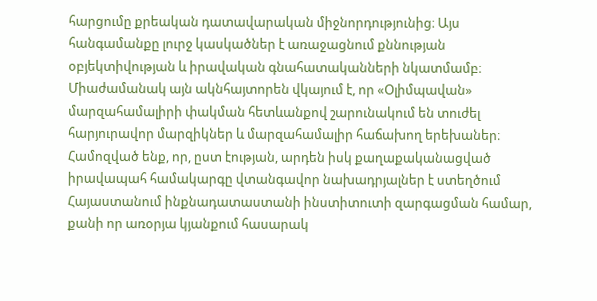հարցումը քրեական դատավարական միջնորդությունից։ Այս հանգամանքը լուրջ կասկածներ է առաջացնում քննության օբյեկտիվության և իրավական գնահատականների նկատմամբ։ Միաժամանակ այն ակնհայտորեն վկայում է, որ «Օլիմպավան» մարզահամալիրի փակման հետևանքով շարունակում են տուժել հարյուրավոր մարզիկներ և մարզահամալիր հաճախող երեխաներ։
Համոզված ենք, որ, ըստ էության, արդեն իսկ քաղաքականացված իրավապահ համակարգը վտանգավոր նախադրյալներ է ստեղծում Հայաստանում ինքնադատաստանի ինստիտուտի զարգացման համար, քանի որ առօրյա կյանքում հասարակ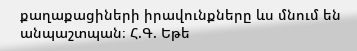քաղաքացիների իրավունքները ևս մնում են անպաշտպան։ Հ.Գ. Եթե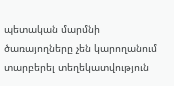պետական մարմնի ծառայողները չեն կարողանում տարբերել տեղեկատվություն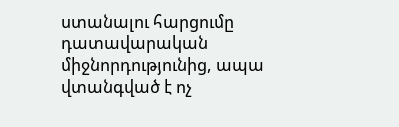ստանալու հարցումը դատավարական միջնորդությունից, ապա վտանգված է ոչ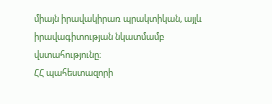միայն իրավակիրառ պրակտիկան, այլև իրավագիտության նկատմամբ վստահությունը։
ՀՀ պահեստազորի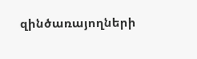զինծառայողների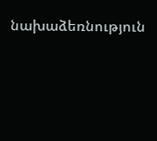նախաձեռնություն